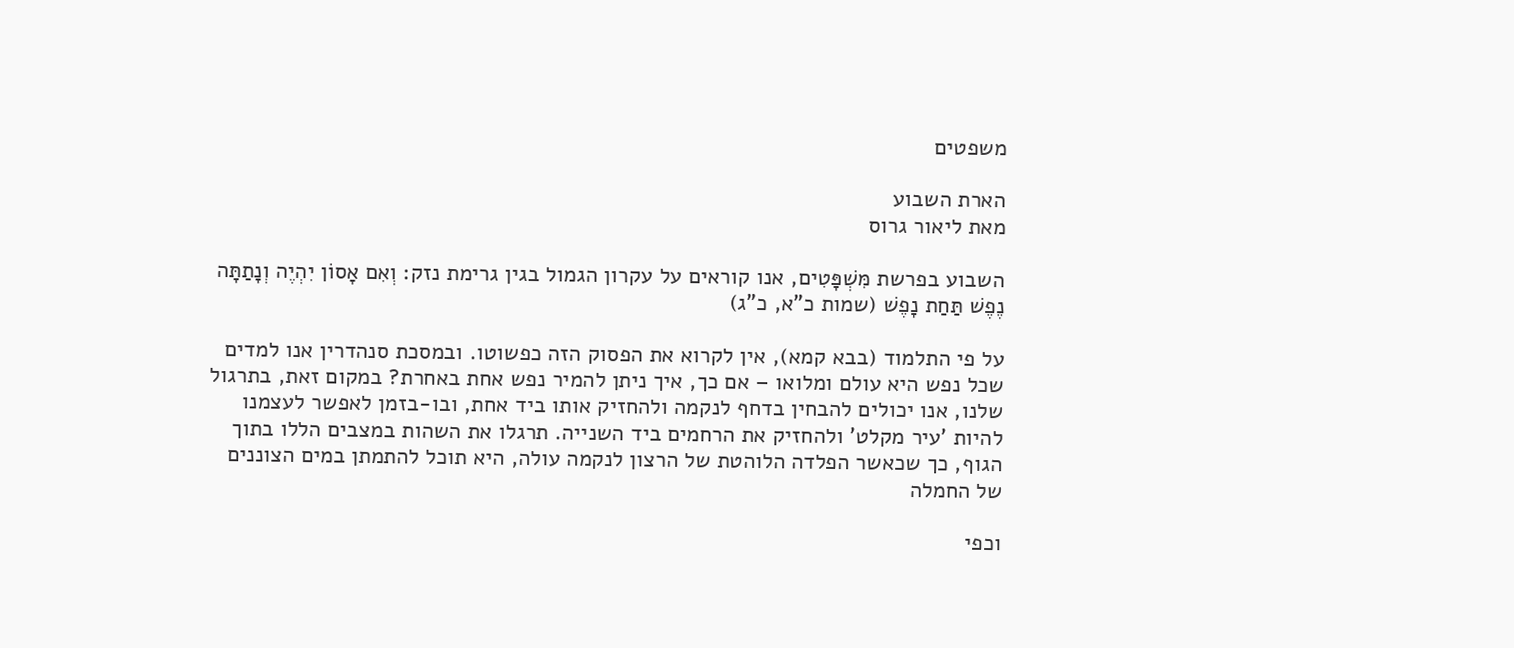משפטים

הארת השבוע
מאת ליאור גרוס

השבוע בפרשת מִּשְׁפָּטִים, אנו קוראים על עקרון הגמול בגין גרימת נזק: וְאִם אָסוֹן יִהְיֶה וְנָתַתָּה נֶפֶשׁ תַּחַת נָפֶשׁ (שמות כ"א, כ"ג)

על פי התלמוד (בבא קמא), אין לקרוא את הפסוק הזה כפשוטו. ובמסכת סנהדרין אנו למדים שכל נפש היא עולם ומלואו – אם כך, איך ניתן להמיר נפש אחת באחרת? במקום זאת, בתרגול שלנו, אנו יכולים להבחין בדחף לנקמה ולהחזיק אותו ביד אחת, ובו-בזמן לאפשר לעצמנו להיות 'עיר מקלט' ולהחזיק את הרחמים ביד השנייה. תרגלו את השהות במצבים הללו בתוך הגוף, כך שכאשר הפלדה הלוהטת של הרצון לנקמה עולה, היא תוכל להתמתן במים הצוננים של החמלה

וכפי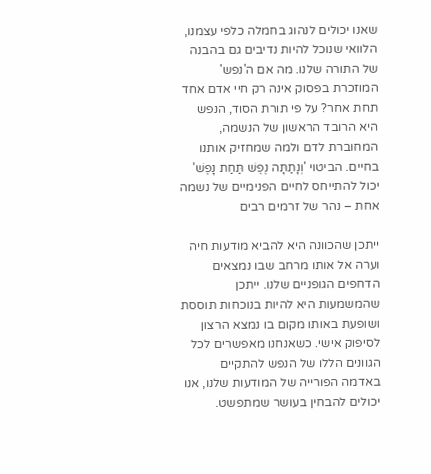שאנו יכולים לנהוג בחמלה כלפי עצמנו, הלוואי שנוכל להיות נדיבים גם בהבנה של התורה שלנו. מה אם ה'נפש' המוזכרת בפסוק אינה רק חיי אדם אחד תחת אחר? על פי תורת הסוד, הנפש היא הרובד הראשון של הנשמה, המחוברת לדם ולמה שמחזיק אותנו בחיים. הביטוי 'וְנָתַתָּה נֶפֶשׁ תַּחַת נָפֶשׁ' יכול להתייחס לחיים הפנימיים של נשמה אחת – נהר של זרמים רבים

ייתכן שהכוונה היא להביא מודעות חיה וערה אל אותו מרחב שבו נמצאים הדחפים הגופניים שלנו. ייתכן שהמשמעות היא להיות בנוכחות תוססת ושופעת באותו מקום בו נמצא הרצון לסיפוק אישי. כשאנחנו מאפשרים לכל הגוונים הללו של הנפש להתקיים באדמה הפורייה של המודעות שלנו, אנו יכולים להבחין בעושר שמתפשט.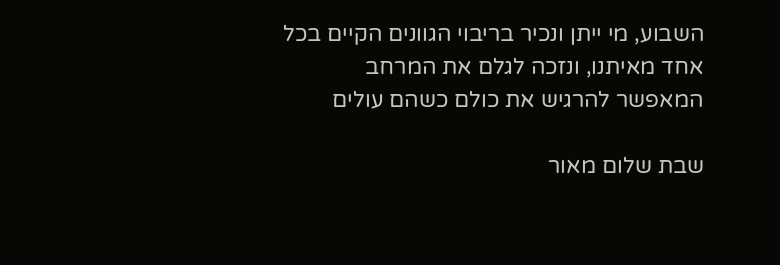השבוע, מי ייתן ונכיר בריבוי הגוונים הקיים בכל אחד מאיתנו, ונזכה לגלם את המרחב המאפשר להרגיש את כולם כשהם עולים

שבת שלום מאור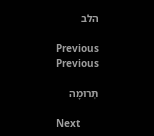הלב

Previous
Previous

תְּרוּמָה

Next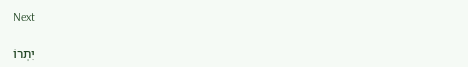Next

יִתְרוֹ